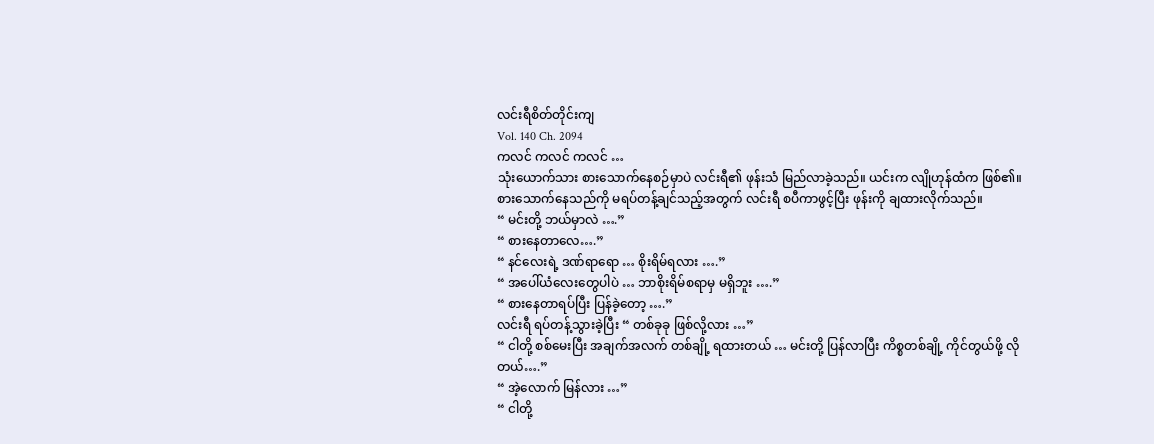လင်းရီစိတ်တိုင်းကျ
Vol. 140 Ch. 2094
ကလင် ကလင် ကလင် …
သုံးယောက်သား စားသောက်နေစဉ်မှာပဲ လင်းရီ၏ ဖုန်းသံ မြည်လာခဲ့သည်။ ယင်းက လျိုဟုန်ထံက ဖြစ်၏။
စားသောက်နေသည်ကို မရပ်တန့်ချင်သည့်အတွက် လင်းရီ စပီကာဖွင့်ပြီး ဖုန်းကို ချထားလိုက်သည်။
“ မင်းတို့ ဘယ်မှာလဲ ….”
“ စားနေတာလေ….”
“ နင်လေးရဲ့ ဒဏ်ရာရော … စိုးရိမ်ရလား ….”
“ အပေါ်ယံလေးတွေပါပဲ … ဘာစိုးရိမ်စရာမှ မရှိဘူး ….”
“ စားနေတာရပ်ပြီး ပြန်ခဲ့တော့ ….”
လင်းရီ ရပ်တန့်သွားခဲ့ပြီး “ တစ်ခုခု ဖြစ်လို့လား …”
“ ငါတို့ စစ်မေးပြီး အချက်အလက် တစ်ချို့ ရထားတယ် … မင်းတို့ ပြန်လာပြီး ကိစ္စတစ်ချို့ ကိုင်တွယ်ဖို့ လိုတယ်….”
“ အဲ့လောက် မြန်လား …”
“ ငါတို့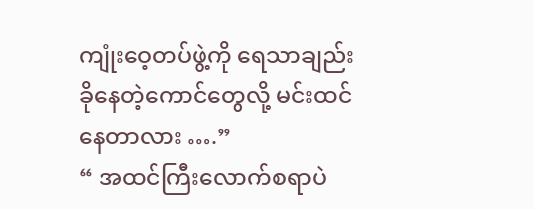ကျုံးဝေ့တပ်ဖွဲ့ကို ရေသာချည်း ခိုနေတဲ့ကောင်တွေလို့ မင်းထင်နေတာလား ….”
“ အထင်ကြီးလောက်စရာပဲ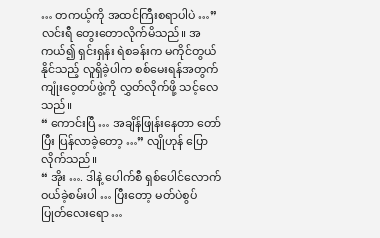… တကယ့်ကို အထင်ကြီးစရာပါပဲ …”
လင်းရီ တွေးတောလိုက်မိသည်။ အကယ်၍ ရှင်းရှန်း ရဲစခန်းက မကိုင်တွယ်နိုင်သည့် လူရှိခဲ့ပါက စစ်မေးရန်အတွက် ကျုံးဝေ့တပ်ဖွဲ့ကို လွှတ်လိုက်ဖို့ သင့်လေသည်။
“ ကောင်းပြီ … အချိန်ဖြုန်းနေတာ တော်ပြီး ပြန်လာခဲ့တော့ …” လျိုဟုန် ပြောလိုက်သည်။
“ အိုး …. ဒါနဲ့ ပေါက်စီ ရှစ်ပေါင်လောက် ဝယ်ခဲ့စမ်းပါ … ပြီးတော့ မတ်ပဲစွပ်ပြုတ်လေးရော …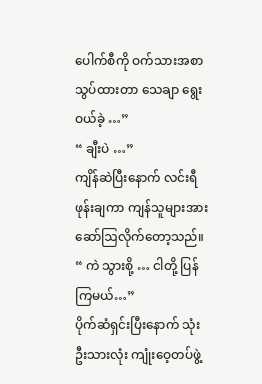ပေါက်စီကို ဝက်သားအစာသွပ်ထားတာ သေချာ ရွေးဝယ်ခဲ့ …”
“ ချီးပဲ …”
ကျိန်ဆဲပြီးနောက် လင်းရီ ဖုန်းချကာ ကျန်သူများအား ဆော်ဩလိုက်တော့သည်။
“ ကဲ သွားစို့ … ငါတို့ ပြန်ကြမယ်…”
ပိုက်ဆံရှင်းပြီးနောက် သုံးဦးသားလုံး ကျုံးဝေ့တပ်ဖွဲ့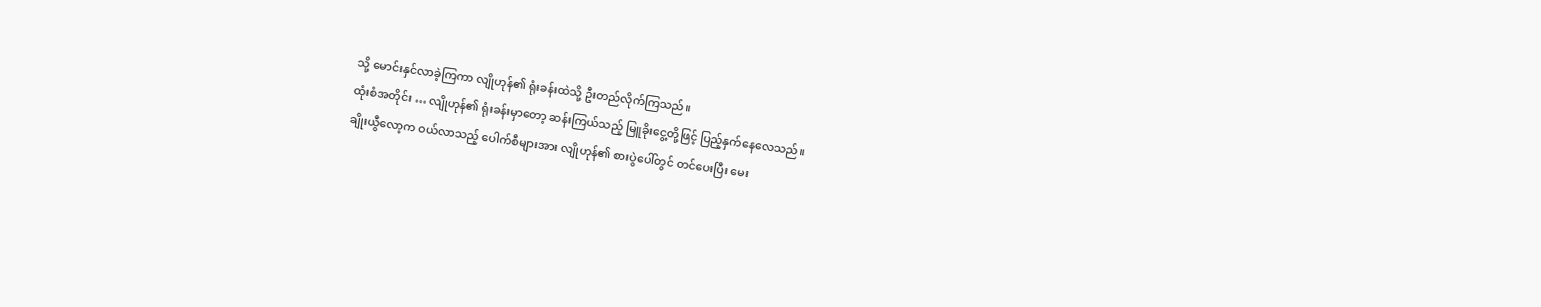သို့ မောင်းနှင်လာခဲ့ကြကာ လျိုဟုန်၏ ရုံးခန်းထဲသို့ ဦးတည်လိုက်ကြသည်။
ထုံးစံအတိုင်း … လျိုဟုန်၏ ရုံးခန်းမှာတော့ ဆန်းကြယ်သည့် မြူခိုးငွေ့တို့ဖြင့် ပြည့်နှက်နေလေသည်။
ချိုးယွီလော့က ဝယ်လာသည့် ပေါက်စီများအား လျိုဟုန်၏ စားပွဲပေါ်တွင် တင်ပေးပြီး မေး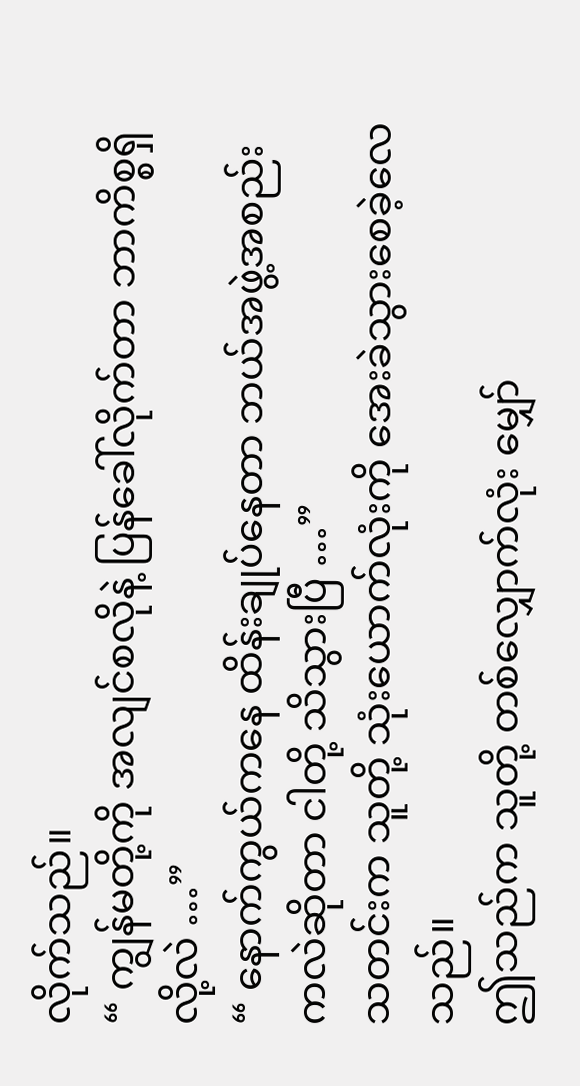လိုက်သည်။
“ ကျွန်မတို့ကို အလျင်စလိုနဲ့ ပြန်ခေါ်လိုက်တာ ဘာကိစ္စရှိလို့လဲ …”
“ နောက်ကွယ်ကနေ ထိန်းချုပ်နေတာ ဘယ်အဖွဲ့အစည်းကလဲဆိုတာ ငါတို့ သိသွားပြီ …”
သတင်းက သူတို့ သုံးယောက်လုံးကို အေးခဲသွားစေခဲ့လေသည်။
ဤသည်က သူတို့ တစ်လျှောက်လုံး မျှော်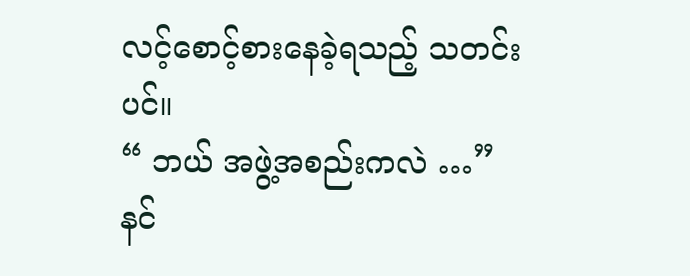လင့်စောင့်စားနေခဲ့ရသည့် သတင်းပင်။
“ ဘယ် အဖွဲ့အစည်းကလဲ …” နင်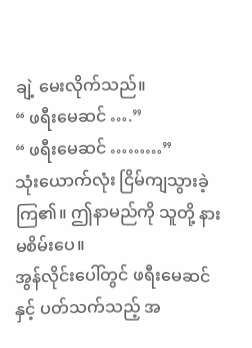ချဲ့ မေးလိုက်သည်။
“ ဖရီးမေဆင် ….”
“ ဖရီးမေဆင် ………”
သုံးယောက်လုံး ငြိမ်ကျသွားခဲ့ကြ၏။ ဤနာမည်ကို သူတို့ နားမစိမ်းပေ။
အွန်လိုင်းပေါ်တွင် ဖရီးမေဆင်နှင့် ပတ်သက်သည့် အ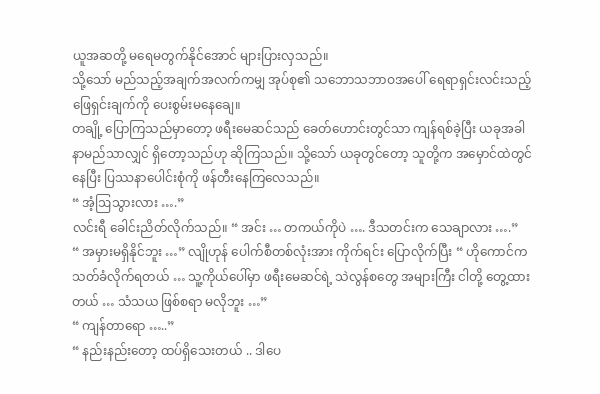ယူအဆတို့ မရေမတွက်နိုင်အောင် များပြားလှသည်။
သို့သော် မည်သည့်အချက်အလက်ကမျှ အုပ်စု၏ သဘောသဘာဝအပေါ် ရေရာရှင်းလင်းသည့် ဖြေရှင်းချက်ကို ပေးစွမ်းမနေချေ။
တချို့ ပြောကြသည်မှာတော့ ဖရီးမေဆင်သည် ခေတ်ဟောင်းတွင်သာ ကျန်ရစ်ခဲ့ပြီး ယခုအခါ နာမည်သာလျှင် ရှိတော့သည်ဟု ဆိုကြသည်။ သို့သော် ယခုတွင်တော့ သူတို့က အမှောင်ထဲတွင် နေပြီး ပြဿနာပေါင်းစုံကို ဖန်တီးနေကြလေသည်။
“ အံ့ဩသွားလား ….”
လင်းရီ ခေါင်းညိတ်လိုက်သည်။ “ အင်း … တကယ်ကိုပဲ …. ဒီသတင်းက သေချာလား ….”
“ အမှားမရှိနိုင်ဘူး …” လျိုဟုန် ပေါက်စီတစ်လုံးအား ကိုက်ရင်း ပြောလိုက်ပြီး “ ဟိုကောင်က သတ်ခံလိုက်ရတယ် … သူ့ကိုယ်ပေါ်မှာ ဖရီးမေဆင်ရဲ့ သဲလွန်စတွေ အများကြီး ငါတို့ တွေ့ထားတယ် … သံသယ ဖြစ်စရာ မလိုဘူး …”
“ ကျန်တာရော …..”
“ နည်းနည်းတော့ ထပ်ရှိသေးတယ် .. ဒါပေ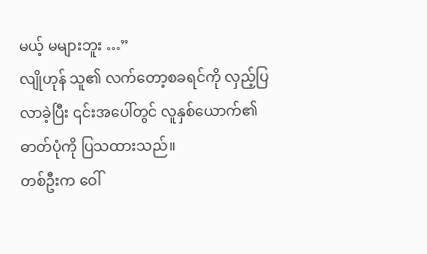မယ့် မများဘူး …”
လျိုဟုန် သူ၏ လက်တော့စခရင်ကို လှည့်ပြလာခဲ့ပြီး ၎င်းအပေါ်တွင် လူနှစ်ယောက်၏ ဓာတ်ပုံကို ပြသထားသည်။
တစ်ဦးက ဝေါ်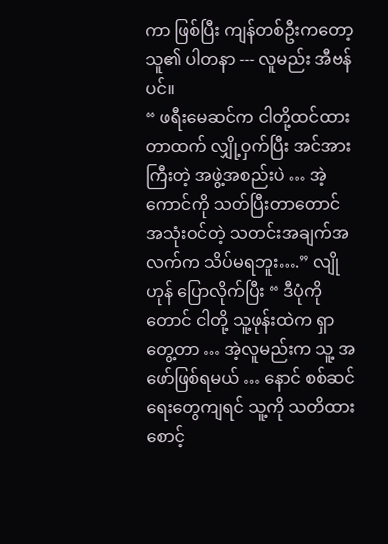ကာ ဖြစ်ပြီး ကျန်တစ်ဦးကတော့ သူ၏ ပါတနာ --- လူမည်း အီဗန်ပင်။
“ ဖရီးမေဆင်က ငါတို့ထင်ထားတာထက် လျှို့ဝှက်ပြီး အင်အားကြီးတဲ့ အဖွဲ့အစည်းပဲ … အဲ့ကောင်ကို သတ်ပြီးတာတောင် အသုံးဝင်တဲ့ သတင်းအချက်အလက်က သိပ်မရဘူး….” လျိုဟုန် ပြောလိုက်ပြီး “ ဒီပုံကိုတောင် ငါတို့ သူ့ဖုန်းထဲက ရှာတွေ့တာ … အဲ့လူမည်းက သူ့ အဖော်ဖြစ်ရမယ် … နောင် စစ်ဆင်ရေးတွေကျရင် သူ့ကို သတိထားစောင့်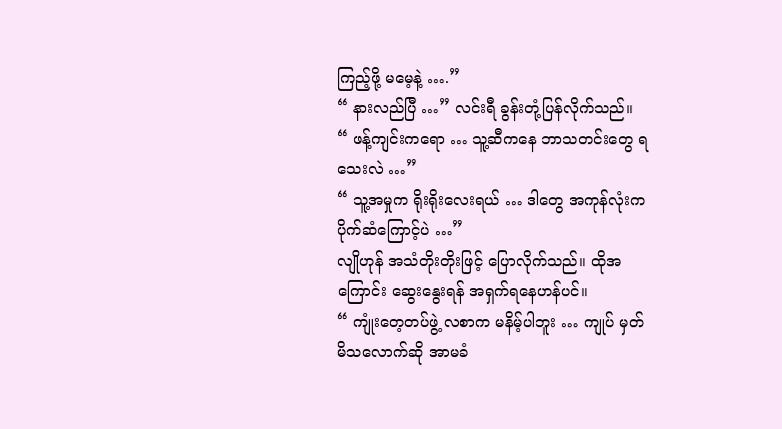ကြည့်ဖို့ မမေ့နဲ့ ….”
“ နားလည်ပြီ …” လင်းရီ ခွန်းတုံ့ပြန်လိုက်သည်။
“ ဖန့်ကျင်းကရော … သူ့ဆီကနေ ဘာသတင်းတွေ ရသေးလဲ …”
“ သူ့အမှုက ရိုးရိုးလေးရယ် … ဒါတွေ အကုန်လုံးက ပိုက်ဆံကြောင့်ပဲ …”
လျိုဟုန် အသံတိုးတိုးဖြင့် ပြောလိုက်သည်။ ထိုအကြောင်း ဆွေးနွေးရန် အရှက်ရနေဟန်ပင်။
“ ကျုံးတေ့တပ်ဖွဲ့ လစာက မနိမ့်ပါဘူး … ကျုပ် မှတ်မိသလောက်ဆို အာမခံ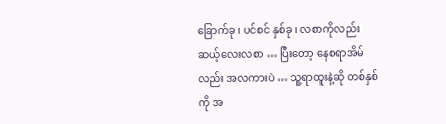ခြောက်ခု ၊ ပင်စင် နှစ်ခု ၊ လစာကိုလည်း ဆယ့်လေးလစာ … ပြီးတော့ နေစရာအိမ်လည်း အလကားပဲ … သူ့ရာထူးနဲ့ဆို တစ်နှစ်ကို အ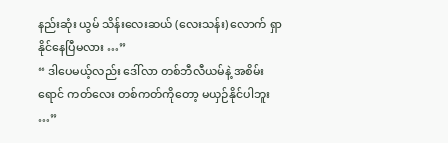နည်းဆုံး ယွမ် သိန်းလေးဆယ် (လေးသန်း) လောက် ရှာနိုင်နေပြီမလား …”
“ ဒါပေမယ့်လည်း ဒေါ်လာ တစ်ဘီလီယမ်နဲ့ အစိမ်းရောင် ကတ်လေး တစ်ကတ်ကိုတော့ မယှဉ်နိုင်ပါဘူး …”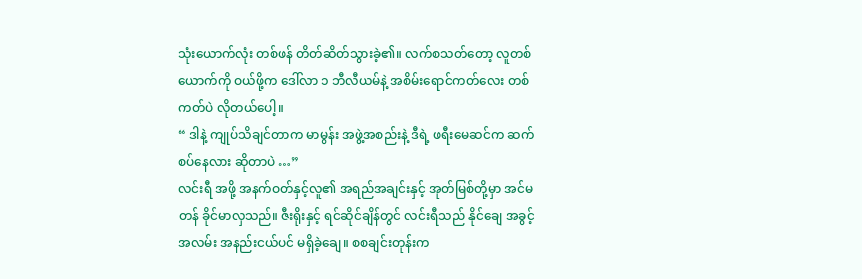သုံးယောက်လုံး တစ်ဖန် တိတ်ဆိတ်သွားခဲ့၏။ လက်စသတ်တော့ လူတစ်ယောက်ကို ဝယ်ဖို့က ဒေါ်လာ ၁ ဘီလီယမ်နဲ့ အစိမ်းရောင်ကတ်လေး တစ်ကတ်ပဲ လိုတယ်ပေါ့။
“ ဒါနဲ့ ကျုပ်သိချင်တာက မာမွန်း အဖွဲ့အစည်းနဲ့ ဒီရဲ့ ဖရီးမေဆင်က ဆက်စပ်နေလား ဆိုတာပဲ …”
လင်းရီ အဖို့ အနက်ဝတ်နှင့်လူ၏ အရည်အချင်းနှင့် အုတ်မြစ်တို့မှာ အင်မတန် ခိုင်မာလှသည်။ ဇီးရိုးနှင့် ရင်ဆိုင်ချိန်တွင် လင်းရီသည် နိုင်ချေ အခွင့်အလမ်း အနည်းငယ်ပင် မရှိခဲ့ချေ။ စစချင်းတုန်းက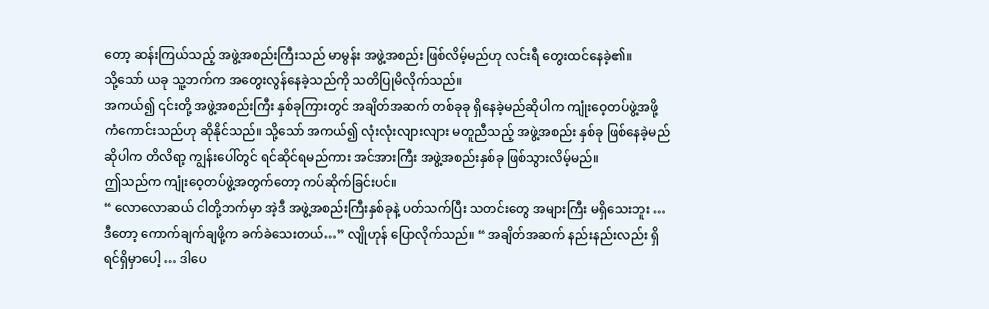တော့ ဆန်းကြယ်သည့် အဖွဲ့အစည်းကြီးသည် မာမွန်း အဖွဲ့အစည်း ဖြစ်လိမ့်မည်ဟု လင်းရီ တွေးထင်နေခဲ့၏။
သို့သော် ယခု သူ့ဘက်က အတွေးလွန်နေခဲ့သည်ကို သတိပြုမိလိုက်သည်။
အကယ်၍ ၎င်းတို့ အဖွဲ့အစည်းကြီး နှစ်ခုကြားတွင် အချိတ်အဆက် တစ်ခုခု ရှိနေခဲ့မည်ဆိုပါက ကျုံးဝေ့တပ်ဖွဲ့အဖို့ ကံကောင်းသည်ဟု ဆိုနိုင်သည်။ သို့သော် အကယ်၍ လုံးလုံးလျားလျား မတူညီသည့် အဖွဲ့အစည်း နှစ်ခု ဖြစ်နေခဲ့မည်ဆိုပါက တိလိရာ့ ကျွန်းပေါ်တွင် ရင်ဆိုင်ရမည်ကား အင်အားကြီး အဖွဲ့အစည်းနှစ်ခု ဖြစ်သွားလိမ့်မည်။
ဤသည်က ကျုံးဝေ့တပ်ဖွဲ့အတွက်တော့ ကပ်ဆိုက်ခြင်းပင်။
“ လောလောဆယ် ငါတို့ဘက်မှာ အဲ့ဒီ အဖွဲ့အစည်းကြီးနှစ်ခုနဲ့ ပတ်သက်ပြီး သတင်းတွေ အများကြီး မရှိသေးဘူး … ဒီတော့ ကောက်ချက်ချဖို့က ခက်ခဲသေးတယ်…” လျိုဟုန် ပြောလိုက်သည်။ “ အချိတ်အဆက် နည်းနည်းလည်း ရှိရင်ရှိမှာပေါ့ … ဒါပေ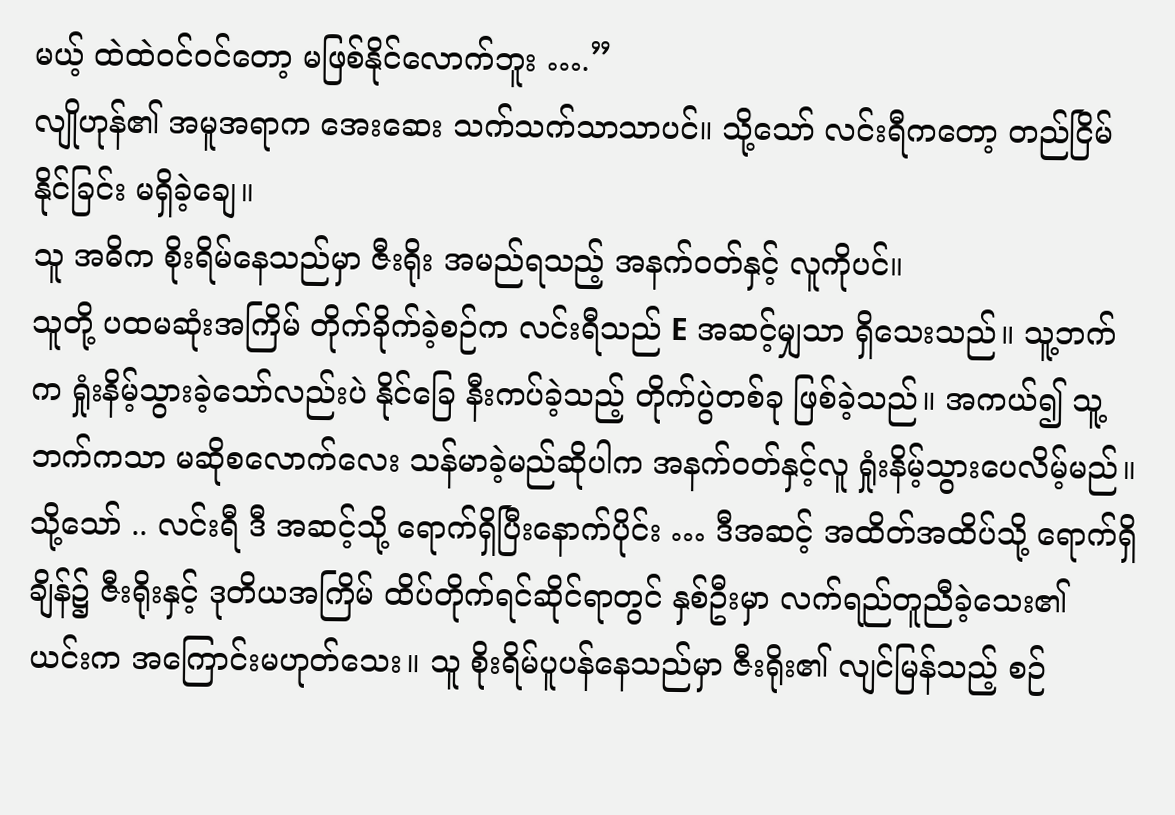မယ့် ထဲထဲဝင်ဝင်တော့ မဖြစ်နိုင်လောက်ဘူး ….”
လျိုဟုန်၏ အမူအရာက အေးဆေး သက်သက်သာသာပင်။ သို့သော် လင်းရီကတော့ တည်ငြိမ်နိုင်ခြင်း မရှိခဲ့ချေ။
သူ အဓိက စိုးရိမ်နေသည်မှာ ဇီးရိုး အမည်ရသည့် အနက်ဝတ်နှင့် လူကိုပင်။
သူတို့ ပထမဆုံးအကြိမ် တိုက်ခိုက်ခဲ့စဉ်က လင်းရီသည် E အဆင့်မျှသာ ရှိသေးသည်။ သူ့ဘက်က ရှုံးနိမ့်သွားခဲ့သော်လည်းပဲ နိုင်ခြေ နီးကပ်ခဲ့သည့် တိုက်ပွဲတစ်ခု ဖြစ်ခဲ့သည်။ အကယ်၍ သူ့ဘက်ကသာ မဆိုစလောက်လေး သန်မာခဲ့မည်ဆိုပါက အနက်ဝတ်နှင့်လူ ရှုံးနိမ့်သွားပေလိမ့်မည်။
သို့သော် .. လင်းရီ ဒီ အဆင့်သို့ ရောက်ရှိပြီးနောက်ပိုင်း … ဒီအဆင့် အထိတ်အထိပ်သို့ ရောက်ရှိချိန်၌ ဇီးရိုးနှင့် ဒုတိယအကြိမ် ထိပ်တိုက်ရင်ဆိုင်ရာတွင် နှစ်ဦးမှာ လက်ရည်တူညီခဲ့သေး၏
ယင်းက အကြောင်းမဟုတ်သေး။ သူ စိုးရိမ်ပူပန်နေသည်မှာ ဇီးရိုး၏ လျင်မြန်သည့် စဉ်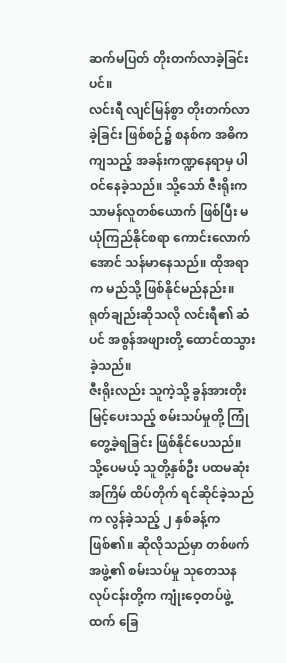ဆက်မပြတ် တိုးတက်လာခဲ့ခြင်းပင်။
လင်းရီ လျင်မြန်စွာ တိုးတက်လာခဲ့ခြင်း ဖြစ်စဉ်၌ စနစ်က အဓိက ကျသည့် အခန်းကဏ္ဍနေရာမှ ပါဝင်နေခဲ့သည်။ သို့သော် ဇီးရိုးက သာမန်လူတစ်ယောက် ဖြစ်ပြီး မယုံကြည်နိုင်စရာ ကောင်းလောက်အောင် သန်မာနေသည်။ ထိုအရာက မည်သို့ ဖြစ်နိုင်မည်နည်း။
ရုတ်ချည်းဆိုသလို လင်းရီ၏ ဆံပင် အစွန်အဖျားတို့ ထောင်ထသွားခဲ့သည်။
ဇီးရိုးလည်း သူကဲ့သို့ ခွန်အားတိုးမြင့်ပေးသည့် စမ်းသပ်မှုတို့ ကြုံတွေ့ခဲ့ရခြင်း ဖြစ်နိုင်ပေသည်။ သို့ပေမယ့် သူတို့နှစ်ဦး ပထမဆုံးအကြိမ် ထိပ်တိုက် ရင်ဆိုင်ခဲ့သည်က လွန်ခဲ့သည့် ၂ နှစ်ခန့်က ဖြစ်၏။ ဆိုလိုသည်မှာ တစ်ဖက် အဖွဲ့၏ စမ်းသပ်မှု သုတေသန လုပ်ငန်းတို့က ကျုံးဝေ့တပ်ဖွဲ့ထက် ခြေ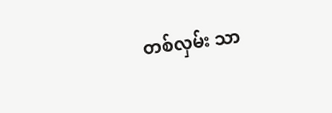တစ်လှမ်း သာ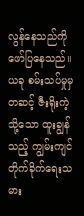လွန်နေသည်ကို ဖော်ပြနေသည်။ ယခု စမ်းသပ်မှုမှတဆင့် ဇီးရိုးကဲ့သို့သော ထူးချွန်သည့် ကျွမ်းကျင် တိုက်ခိုက်ရေးသမား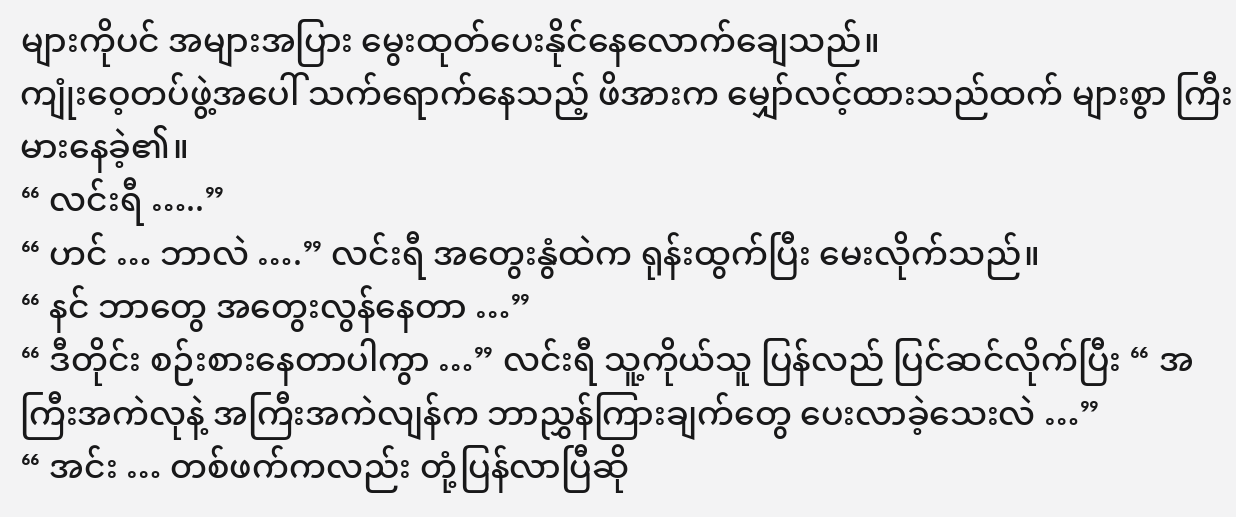များကိုပင် အများအပြား မွေးထုတ်ပေးနိုင်နေလောက်ချေသည်။
ကျုံးဝေ့တပ်ဖွဲ့အပေါ် သက်ရောက်နေသည့် ဖိအားက မျှော်လင့်ထားသည်ထက် များစွာ ကြီးမားနေခဲ့၏။
“ လင်းရီ …..”
“ ဟင် … ဘာလဲ ….” လင်းရီ အတွေးနွံထဲက ရုန်းထွက်ပြီး မေးလိုက်သည်။
“ နင် ဘာတွေ အတွေးလွန်နေတာ …”
“ ဒီတိုင်း စဉ်းစားနေတာပါကွာ …” လင်းရီ သူ့ကိုယ်သူ ပြန်လည် ပြင်ဆင်လိုက်ပြီး “ အကြီးအကဲလုနဲ့ အကြီးအကဲလျန်က ဘာညွှန်ကြားချက်တွေ ပေးလာခဲ့သေးလဲ …”
“ အင်း … တစ်ဖက်ကလည်း တုံ့ပြန်လာပြီဆို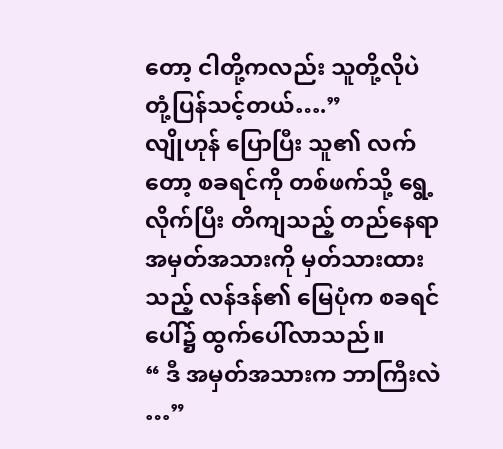တော့ ငါတို့ကလည်း သူတို့လိုပဲ တုံ့ပြန်သင့်တယ်….”
လျိုဟုန် ပြောပြီး သူ၏ လက်တော့ စခရင်ကို တစ်ဖက်သို့ ရွေ့လိုက်ပြီး တိကျသည့် တည်နေရာ အမှတ်အသားကို မှတ်သားထားသည့် လန်ဒန်၏ မြေပုံက စခရင်ပေါ်၌ ထွက်ပေါ်လာသည်။
“ ဒီ အမှတ်အသားက ဘာကြီးလဲ …”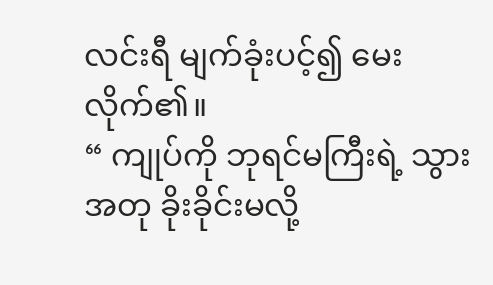လင်းရီ မျက်ခုံးပင့်၍ မေးလိုက်၏။
“ ကျုပ်ကို ဘုရင်မကြီးရဲ့ သွားအတု ခိုးခိုင်းမလို့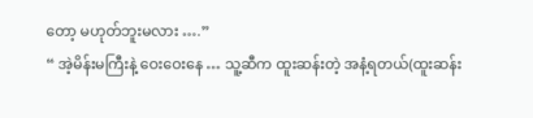တော့ မဟုတ်ဘူးမလား ….”
“ အဲ့မိန်းမကြီးနဲ့ ဝေးဝေးနေ … သူ့ဆီက ထူးဆန်းတဲ့ အနံ့ရတယ်(ထူးဆန်း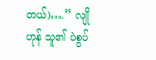တယ်)….” လျိုဟုန် သူ၏ ပဲစွပ်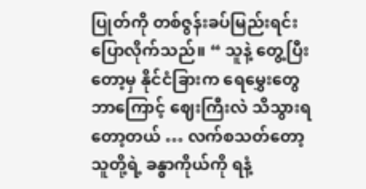ပြုတ်ကို တစ်ဇွန်းခပ်မြည်းရင်း ပြောလိုက်သည်။ “ သူနဲ့ တွေ့ပြီးတော့မှ နိုင်ငံခြားက ရေမွှေးတွေ ဘာကြောင့် ဈေးကြီးလဲ သိသွားရတော့တယ် … လက်စသတ်တော့ သူတို့ရဲ့ ခန္ဓာကိုယ်ကို ရနံ့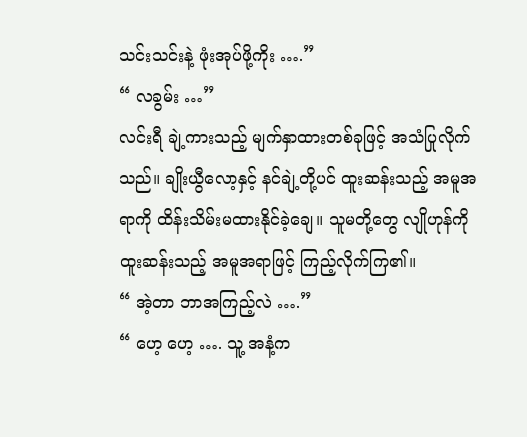သင်းသင်းနဲ့ ဖုံးအုပ်ဖို့ကိုး ….”
“ လခွမ်း …”
လင်းရီ ချဲ့ကားသည့် မျက်နှာထားတစ်ခုဖြင့် အသံပြုလိုက်သည်။ ချိုးယွီလော့နှင့် နင်ချဲ့တို့ပင် ထူးဆန်းသည့် အမူအရာကို ထိန်းသိမ်းမထားနိုင်ခဲ့ချေ။ သူမတို့တွေ လျိုဟုန်ကို ထူးဆန်းသည့် အမူအရာဖြင့် ကြည့်လိုက်ကြ၏။
“ အဲ့တာ ဘာအကြည့်လဲ ….”
“ ဟေ့ ဟေ့ …. သူ့ အနံ့က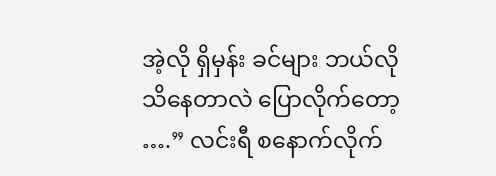အဲ့လို ရှိမှန်း ခင်များ ဘယ်လိုသိနေတာလဲ ပြောလိုက်တော့ ….” လင်းရီ စနောက်လိုက်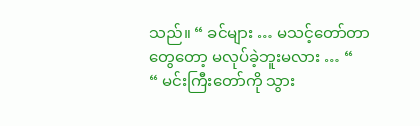သည်။ “ ခင်များ … မသင့်တော်တာတွေတော့ မလုပ်ခဲ့ဘူးမလား … “
“ မင်းကြီးတော်ကို သွား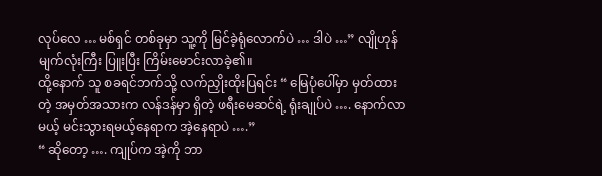လုပ်လေ … မစ်ရှင် တစ်ခုမှာ သူ့ကို မြင်ခဲ့ရုံလောက်ပဲ … ဒါပဲ …” လျိုဟုန် မျက်လုံးကြီး ပြူးပြီး ကြိမ်းမောင်းလာခဲ့၏။
ထို့နောက် သူ စခရင်ဘက်သို့ လက်ညှိုးထိုးပြရင်း “ မြေပုံပေါ်မှာ မှတ်ထားတဲ့ အမှတ်အသားက လန်ဒန်မှာ ရှိတဲ့ ဖရီးမေဆင်ရဲ့ ရုံးချုပ်ပဲ …. နောက်လာမယ့် မင်းသွားရမယ့်နေရာက အဲ့နေရာပဲ ….”
“ ဆိုတော့ …. ကျုပ်က အဲ့ကို ဘာ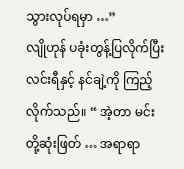သွားလုပ်ရမှာ …”
လျိုဟုန် ပခုံးတွန့်ပြလိုက်ပြီး လင်းရီနှင့် နင်ချဲ့ကို ကြည့်လိုက်သည်။ “ အဲ့တာ မင်းတို့ဆုံးဖြတ် … အရာရာ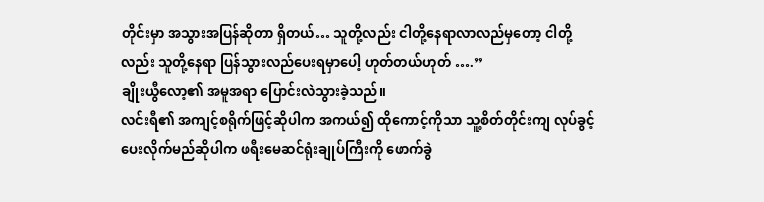တိုင်းမှာ အသွားအပြန်ဆိုတာ ရှိတယ်… သူတို့လည်း ငါတို့နေရာလာလည်မှတော့ ငါတို့လည်း သူတို့နေရာ ပြန်သွားလည်ပေးရမှာပေါ့ ဟုတ်တယ်ဟုတ် ….”
ချိုးယွီလော့၏ အမူအရာ ပြောင်းလဲသွားခဲ့သည်။
လင်းရီ၏ အကျင့်စရိုက်ဖြင့်ဆိုပါက အကယ်၍ ထိုကောင့်ကိုသာ သူ့စိတ်တိုင်းကျ လုပ်ခွင့်ပေးလိုက်မည်ဆိုပါက ဖရီးမေဆင်ရုံးချုပ်ကြီးကို ဖောက်ခွဲ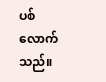ပစ်လောက်သည်။